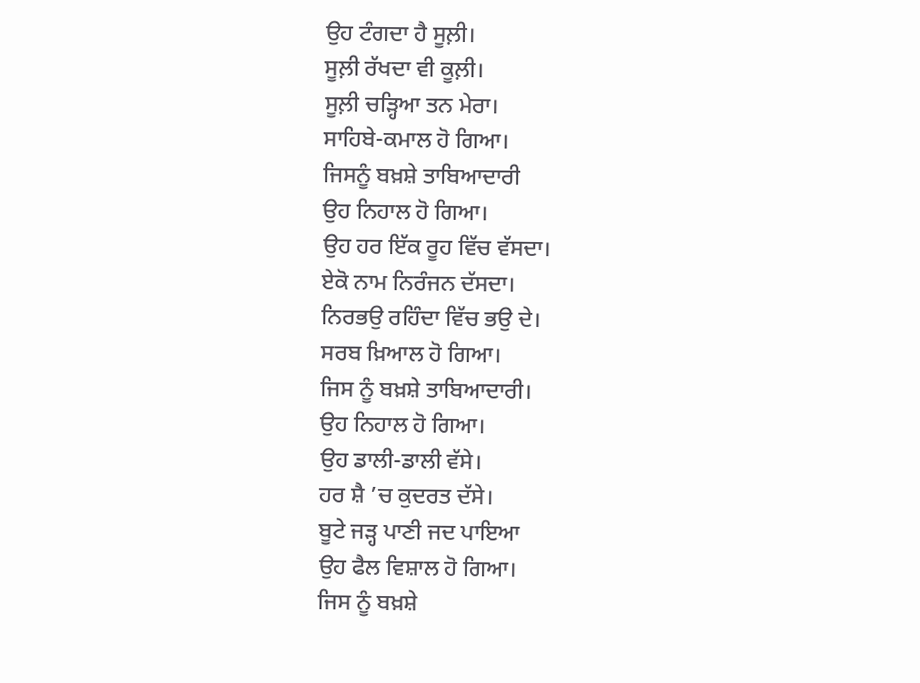ਉਹ ਟੰਗਦਾ ਹੈ ਸੂਲ਼ੀ।
ਸੂਲ਼ੀ ਰੱਖਦਾ ਵੀ ਕੂਲ਼ੀ।
ਸੂਲ਼ੀ ਚੜ੍ਹਿਆ ਤਨ ਮੇਰਾ।
ਸਾਹਿਬੇ-ਕਮਾਲ ਹੋ ਗਿਆ।
ਜਿਸਨੂੰ ਬਖ਼ਸ਼ੇ ਤਾਬਿਆਦਾਰੀ
ਉਹ ਨਿਹਾਲ ਹੋ ਗਿਆ।
ਉਹ ਹਰ ਇੱਕ ਰੂਹ ਵਿੱਚ ਵੱਸਦਾ।
ਏਕੋ ਨਾਮ ਨਿਰੰਜਨ ਦੱਸਦਾ।
ਨਿਰਭਉ ਰਹਿੰਦਾ ਵਿੱਚ ਭਉ ਦੇ।
ਸਰਬ ਖ਼ਿਆਲ ਹੋ ਗਿਆ।
ਜਿਸ ਨੂੰ ਬਖ਼ਸ਼ੇ ਤਾਬਿਆਦਾਰੀ।
ਉਹ ਨਿਹਾਲ ਹੋ ਗਿਆ।
ਉਹ ਡਾਲੀ-ਡਾਲੀ ਵੱਸੇ।
ਹਰ ਸ਼ੈ ’ਚ ਕੁਦਰਤ ਦੱਸੇ।
ਬੂਟੇ ਜੜ੍ਹ ਪਾਣੀ ਜਦ ਪਾਇਆ
ਉਹ ਫੈਲ ਵਿਸ਼ਾਲ ਹੋ ਗਿਆ।
ਜਿਸ ਨੂੰ ਬਖ਼ਸ਼ੇ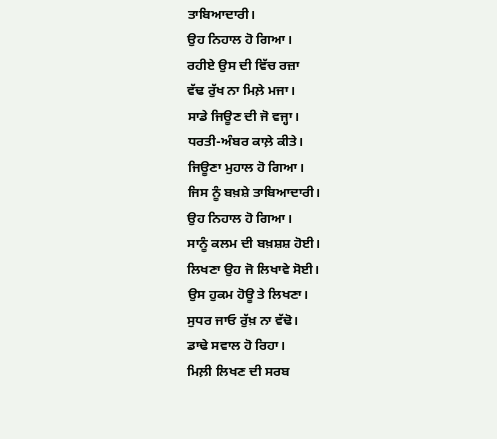ਤਾਬਿਆਦਾਰੀ।
ਉਹ ਨਿਹਾਲ ਹੋ ਗਿਆ।
ਰਹੀਏ ਉਸ ਦੀ ਵਿੱਚ ਰਜ਼ਾ
ਵੱਢ ਰੁੱਖ ਨਾ ਮਿਲ਼ੇ ਮਜਾ।
ਸਾਡੇ ਜਿਊਣ ਦੀ ਜੋ ਵਜ੍ਹਾ।
ਧਰਤੀ-ਅੰਬਰ ਕਾਲ਼ੇ ਕੀਤੇ।
ਜਿਊਣਾ ਮੁਹਾਲ ਹੋ ਗਿਆ।
ਜਿਸ ਨੂੰ ਬਖ਼ਸ਼ੇ ਤਾਬਿਆਦਾਰੀ।
ਉਹ ਨਿਹਾਲ ਹੋ ਗਿਆ।
ਸਾਨੂੰ ਕਲਮ ਦੀ ਬਖ਼ਸ਼ਸ਼ ਹੋਈ।
ਲਿਖਣਾ ਉਹ ਜੋ ਲਿਖਾਵੇ ਸੋਈ।
ਉਸ ਹੁਕਮ ਹੋਊ ਤੇ ਲਿਖਣਾ।
ਸੁਧਰ ਜਾਓ ਰੁੱਖ਼ ਨਾ ਵੱਢੋ।
ਡਾਢੇ ਸਵਾਲ ਹੋ ਰਿਹਾ।
ਮਿਲ਼ੀ ਲਿਖਣ ਦੀ ਸਰਬ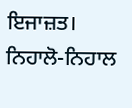ਇਜਾਜ਼ਤ।
ਨਿਹਾਲੋ-ਨਿਹਾਲ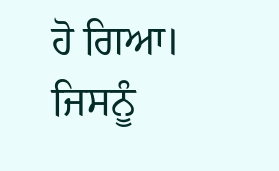ਹੋ ਗਿਆ।
ਜਿਸਨੂੰ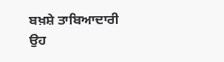ਬਖ਼ਸ਼ੇ ਤਾਬਿਆਦਾਰੀ
ਉਹ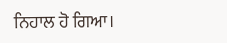ਨਿਹਾਲ ਹੋ ਗਿਆ।